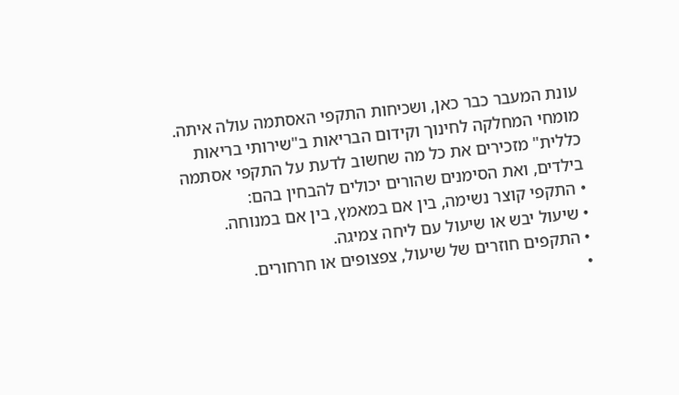עונת המעבר כבר כאן, ושכיחות התקפי האסתמה עולה איתה. מומחי המחלקה לחינוך וקידום הבריאות ב"שירותי בריאות כללית" מזכירים את כל מה שחשוב לדעת על התקפי אסתמה בילדים, ואת הסימנים שהורים יכולים להבחין בהם:
• התקפי קוצר נשימה, בין אם במאמץ, בין אם במנוחה.
• שיעול יבש או שיעול עם ליחה צמיגה.
• התקפים חוזרים של שיעול, צפצופים או חרחורים.
•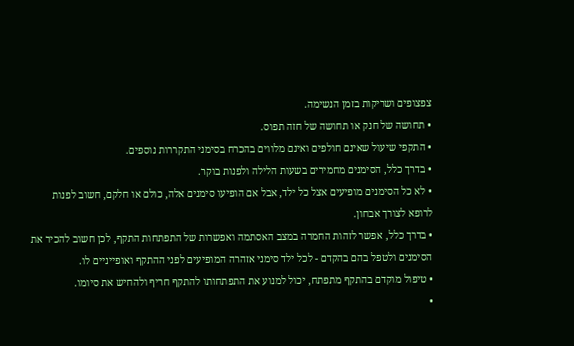צפצופים ושריקות בזמן הנשימה.
• תחושה של חנק או תחושה של חזה תפוס.
• התקפי שיעול שאינם חולפים ואינם מלווים בהכרח בסימני התקררות נוספים.
• בדרך כלל, הסימנים מחמירים בשעות הלילה ולפנות בוקר.
• לא כל הסימנים מופיעים אצל כל ילד, אבל אם הופיעו סימנים אלה, כולם או חלקם, חשוב לפנות לרופא לצורך אבחון.
• בדרך כלל, אפשר לזהות החמרה במצב האסתמה ואפשרות של התפתחות התקף, לכן חשוב להכיר את הסימנים ולטפל בהם בהקדם - לכל ילד סימני אזהרה המופיעים לפני ההתקף ואופייניים לו.
• טיפול מוקדם בהתקף מתפתח, יכול למנוע את התפתחותו להתקף חריף ולהחיש את סיומו.
•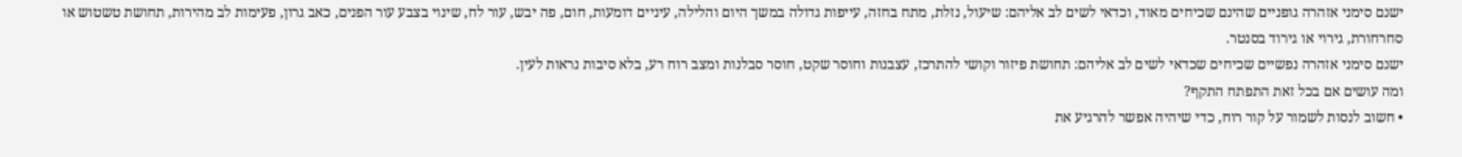ישנם סימני אזהרה גופניים שהינם שכיחים מאוד, וכדאי לשים לב אליהם: שיעול, נזלת, מתח בחזה, עייפות גדולה במשך היום והלילה, עיניים דומעות, חום, פה יבש, עור לח, שינוי בצבע עור הפנים, כאב גרון, פעימות לב מהירות, תחושת טשטוש או סחרחורת, גירוי או גירוד בסנטר.
ישנם סימני אזהרה נפשיים שכיחים שכדאי לשים לב אליהם: תחושת פיזור וקושי להתרכז, עצבנות וחוסר שקט, חוסר סבלנות ומצב רוח רע, בלא סיבות נראות לעין.
ומה עושים אם בכל זאת התפתח התקף?
• חשוב לנסות לשמור על קור רוח, כדי שיהיה אפשר להרגיע את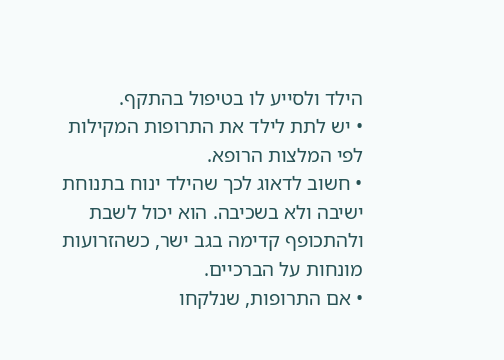הילד ולסייע לו בטיפול בהתקף.
• יש לתת לילד את התרופות המקילות לפי המלצות הרופא.
• חשוב לדאוג לכך שהילד ינוח בתנוחת ישיבה ולא בשכיבה. הוא יכול לשבת ולהתכופף קדימה בגב ישר, כשהזרועות מונחות על הברכיים.
• אם התרופות, שנלקחו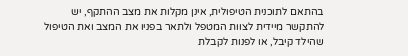בהתאם לתוכנית הטיפולית, אינן מקלות את מצב ההתקף, יש להתקשר מיידית לצוות המטפל ולתאר בפניו את המצב ואת הטיפול שהילד קיבל, או לפנות לקבלת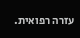עזרה רפואית.